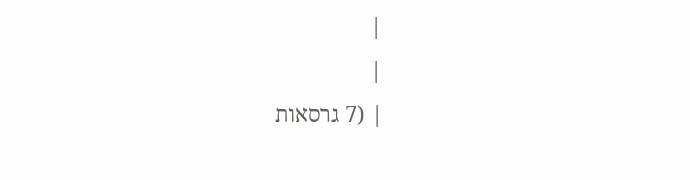|
|
| (7 גרסאות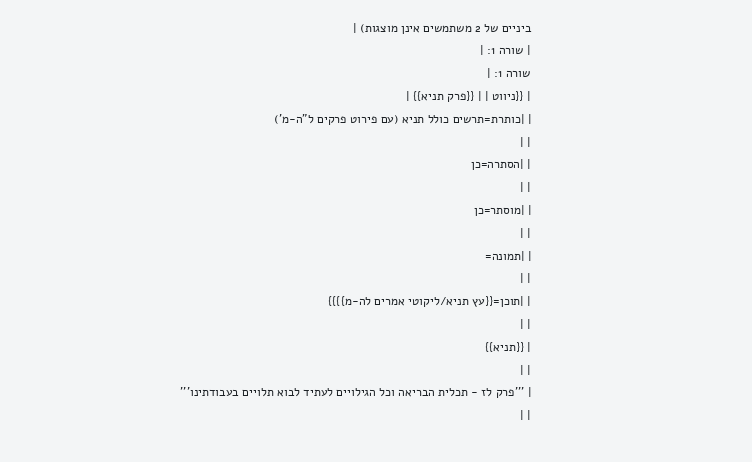ביניים של 2 משתמשים אינן מוצגות) |
| שורה 1: |
שורה 1: |
| {{ניווט | | {{פרק תניא}} |
| |כותרת=תרשים כולל תניא (עם פירוט פרקים ל"ה-מ')
| |
| |הסתרה=כן
| |
| |מוסתר=כן
| |
| |תמונה=
| |
| |תוכן={{עץ תניא/ליקוטי אמרים לה-מ}}}}
| |
| {{תניא}}
| |
| '''פרק לז - תכלית הבריאה וכל הגילויים לעתיד לבוא תלויים בעבודתינו'''
| |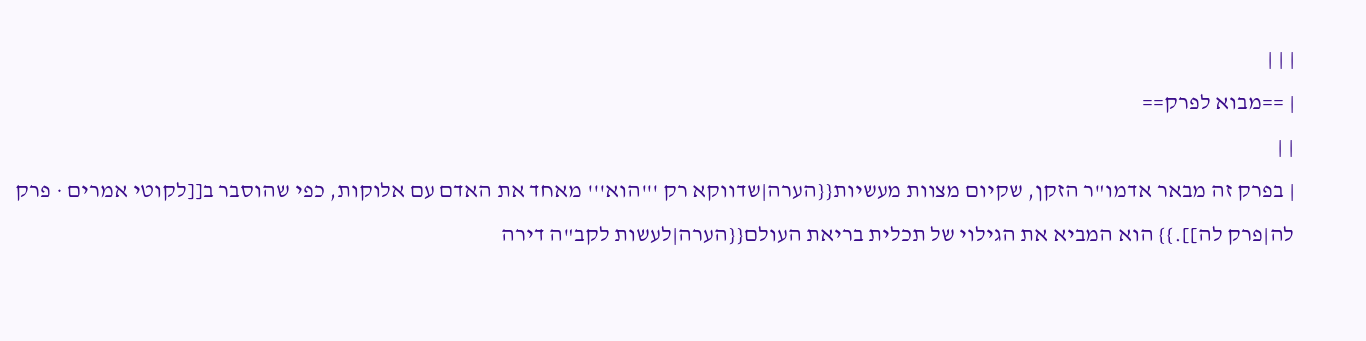| | |
| ==מבוא לפרק==
| |
| בפרק זה מבאר אדמו"ר הזקן, שקיום מצוות מעשיות{{הערה|שדווקא רק '''הוא''' מאחד את האדם עם אלוקות, כפי שהוסבר ב[[לקוטי אמרים · פרק לה|פרק לה]].}} הוא המביא את הגילוי של תכלית בריאת העולם{{הערה|לעשות לקב"ה דירה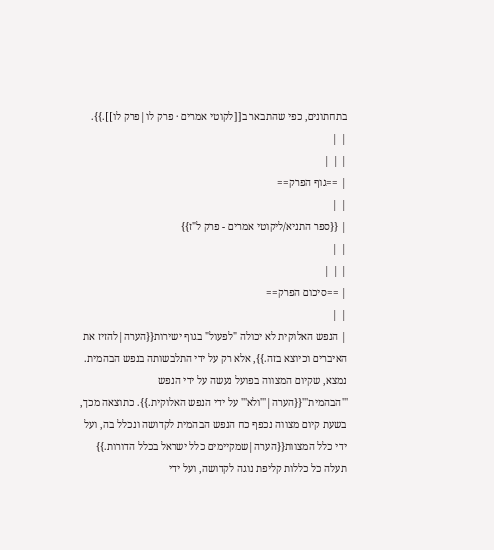בתחתונים, כפי שהתבאר ב[[לקוטי אמרים · פרק לו|פרק לו]].}}.
| |
| | |
| ==גוף הפרק==
| |
| {{ספר התניא/ליקוטי אמרים - פרק ל"ז}}
| |
| | |
| ==סיכום הפרק==
| |
| הנפש האלוקית לא יכולה "לפעול" בגוף ישירות{{הערה|להזיז את האיברים וכיוצא בזה.}}, אלא רק על ידי התלבשותה בנפש הבהמית. נמצא, שקיום המצווה בפועל נעשה על ידי הנפש '''הבהמית'''{{הערה|'''ולא''' על ידי הנפש האלוקית.}}. כתוצאה מכך, בשעת קיום מצווה נכפף כח הנפש הבהמית לקדושה ונכלל בה, ועל ידי כלל המצוות{{הערה|שמקיימים כלל ישראל בכלל הדורות.}} תעלה כל כללות קליפת נוגה לקדושה, ועל ידי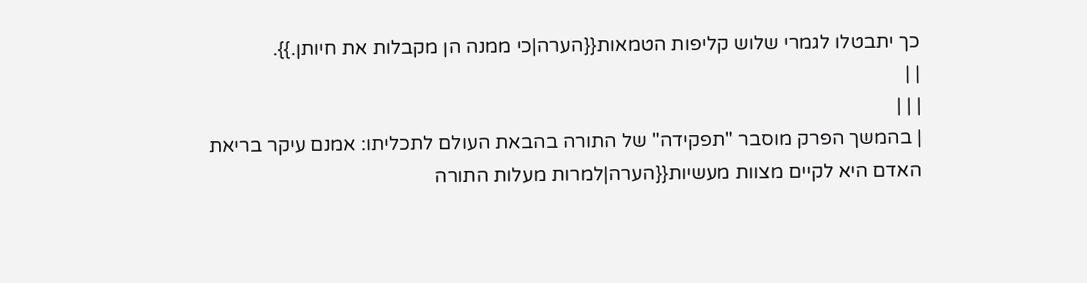כך יתבטלו לגמרי שלוש קליפות הטמאות{{הערה|כי ממנה הן מקבלות את חיותן.}}.
| |
| | |
| בהמשך הפרק מוסבר "תפקידה" של התורה בהבאת העולם לתכליתו: אמנם עיקר בריאת האדם היא לקיים מצוות מעשיות{{הערה|למרות מעלות התורה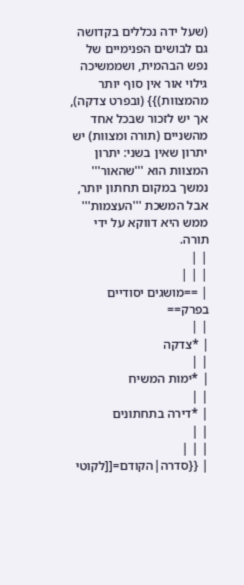(שעל ידה נכללים בקדושה גם לבושים הפנימיים של נפש הבהמית, ושממשיכה גילוי אור אין סוף יותר מהמצוות)}} (ובפרט צדקה), אך יש לזכור שבכל אחד מהשניים (תורה ומצוות) יש יתרון שאין בשני: יתרון המצוות הוא '''שהאור''' נמשך במקום תחתון יותר, אבל המשכת '''העצמות''' ממש היא דווקא על ידי תורה.
| |
| | |
| ==מושגים יסודיים בפרק==
| |
| *צדקה
| |
| *ימות המשיח
| |
| *דירה בתחתונים
| |
| | |
| {{סדרה|הקודם=[[לקוטי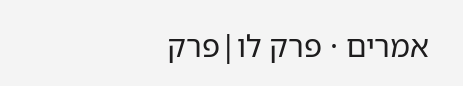אמרים · פרק לו|פרק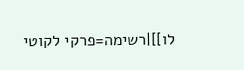לו]]|רשימה=פרקי לקוטי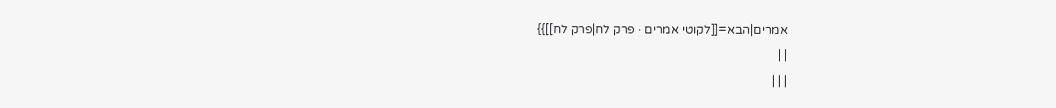אמרים|הבא=[[לקוטי אמרים · פרק לח|פרק לח]]}}
| |
| | |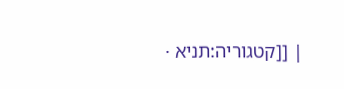| [[קטגוריה:תניא ·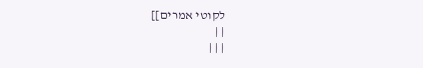לקוטי אמרים]]
| |
| | |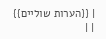| {{הערות שוליים}}
| |